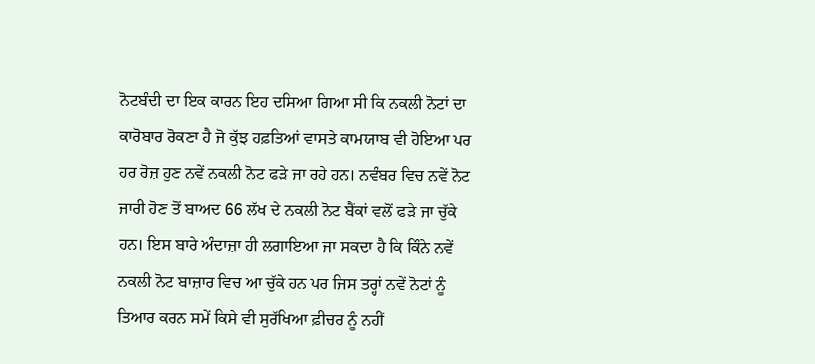ਨੋਟਬੰਦੀ ਦਾ ਇਕ ਕਾਰਨ ਇਹ ਦਸਿਆ ਗਿਆ ਸੀ ਕਿ ਨਕਲੀ ਨੋਟਾਂ ਦਾ ਕਾਰੋਬਾਰ ਰੋਕਣਾ ਹੈ ਜੋ ਕੁੱਝ ਹਫ਼ਤਿਆਂ ਵਾਸਤੇ ਕਾਮਯਾਬ ਵੀ ਹੋਇਆ ਪਰ ਹਰ ਰੋਜ਼ ਹੁਣ ਨਵੇਂ ਨਕਲੀ ਨੋਟ ਫੜੇ ਜਾ ਰਹੇ ਹਨ। ਨਵੰਬਰ ਵਿਚ ਨਵੇਂ ਨੋਟ ਜਾਰੀ ਹੋਣ ਤੋਂ ਬਾਅਦ 66 ਲੱਖ ਦੇ ਨਕਲੀ ਨੋਟ ਬੈਂਕਾਂ ਵਲੋਂ ਫੜੇ ਜਾ ਚੁੱਕੇ ਹਨ। ਇਸ ਬਾਰੇ ਅੰਦਾਜ਼ਾ ਹੀ ਲਗਾਇਆ ਜਾ ਸਕਦਾ ਹੈ ਕਿ ਕਿੰਨੇ ਨਵੇਂ ਨਕਲੀ ਨੋਟ ਬਾਜ਼ਾਰ ਵਿਚ ਆ ਚੁੱਕੇ ਹਨ ਪਰ ਜਿਸ ਤਰ੍ਹਾਂ ਨਵੇਂ ਨੋਟਾਂ ਨੂੰ ਤਿਆਰ ਕਰਨ ਸਮੇਂ ਕਿਸੇ ਵੀ ਸੁਰੱਖਿਆ ਫ਼ੀਚਰ ਨੂੰ ਨਹੀਂ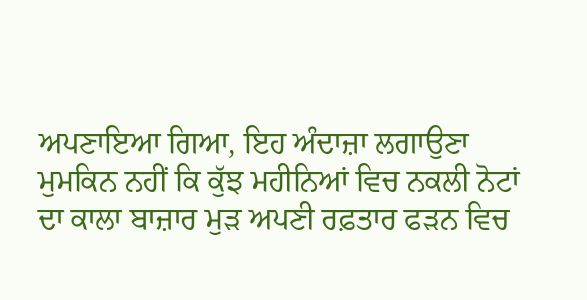ਅਪਣਾਇਆ ਗਿਆ, ਇਹ ਅੰਦਾਜ਼ਾ ਲਗਾਉਣਾ ਮੁਮਕਿਨ ਨਹੀਂ ਕਿ ਕੁੱਝ ਮਹੀਨਿਆਂ ਵਿਚ ਨਕਲੀ ਨੋਟਾਂ ਦਾ ਕਾਲਾ ਬਾਜ਼ਾਰ ਮੁੜ ਅਪਣੀ ਰਫ਼ਤਾਰ ਫੜਨ ਵਿਚ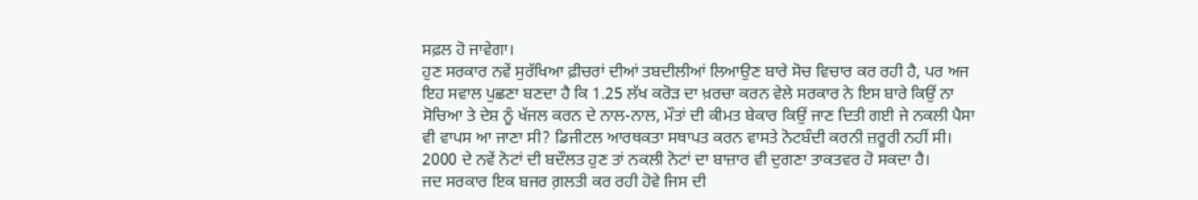ਸਫ਼ਲ ਹੋ ਜਾਵੇਗਾ।
ਹੁਣ ਸਰਕਾਰ ਨਵੇਂ ਸੁਰੱਖਿਆ ਫ਼ੀਚਰਾਂ ਦੀਆਂ ਤਬਦੀਲੀਆਂ ਲਿਆਉਣ ਬਾਰੇ ਸੋਚ ਵਿਚਾਰ ਕਰ ਰਹੀ ਹੈ, ਪਰ ਅਜ ਇਹ ਸਵਾਲ ਪੁਛਣਾ ਬਣਦਾ ਹੈ ਕਿ 1.25 ਲੱਖ ਕਰੋੜ ਦਾ ਖ਼ਰਚਾ ਕਰਨ ਵੇਲੇ ਸਰਕਾਰ ਨੇ ਇਸ ਬਾਰੇ ਕਿਉਂ ਨਾ ਸੋਚਿਆ ਤੇ ਦੇਸ਼ ਨੂੰ ਖੱਜਲ ਕਰਨ ਦੇ ਨਾਲ-ਨਾਲ, ਮੌਤਾਂ ਦੀ ਕੀਮਤ ਬੇਕਾਰ ਕਿਉਂ ਜਾਣ ਦਿਤੀ ਗਈ ਜੇ ਨਕਲੀ ਪੈਸਾ ਵੀ ਵਾਪਸ ਆ ਜਾਣਾ ਸੀ? ਡਿਜੀਟਲ ਆਰਥਕਤਾ ਸਥਾਪਤ ਕਰਨ ਵਾਸਤੇ ਨੋਟਬੰਦੀ ਕਰਨੀ ਜ਼ਰੂਰੀ ਨਹੀਂ ਸੀ। 2000 ਦੇ ਨਵੇਂ ਨੋਟਾਂ ਦੀ ਬਦੌਲਤ ਹੁਣ ਤਾਂ ਨਕਲੀ ਨੋਟਾਂ ਦਾ ਬਾਜ਼ਾਰ ਵੀ ਦੁਗਣਾ ਤਾਕਤਵਰ ਹੋ ਸਕਦਾ ਹੈ।
ਜਦ ਸਰਕਾਰ ਇਕ ਬਜਰ ਗ਼ਲਤੀ ਕਰ ਰਹੀ ਹੋਵੇ ਜਿਸ ਦੀ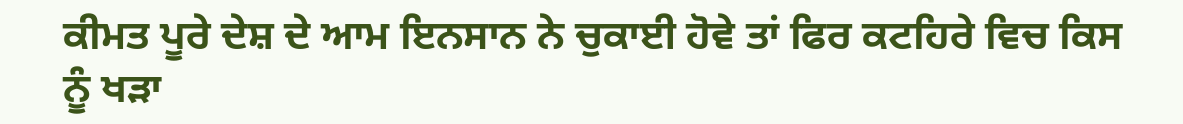ਕੀਮਤ ਪੂਰੇ ਦੇਸ਼ ਦੇ ਆਮ ਇਨਸਾਨ ਨੇ ਚੁਕਾਈ ਹੋਵੇ ਤਾਂ ਫਿਰ ਕਟਹਿਰੇ ਵਿਚ ਕਿਸ ਨੂੰ ਖੜਾ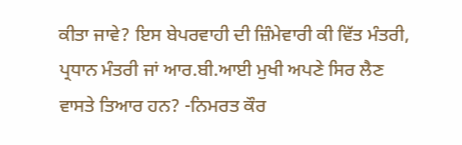ਕੀਤਾ ਜਾਵੇ? ਇਸ ਬੇਪਰਵਾਹੀ ਦੀ ਜ਼ਿੰਮੇਵਾਰੀ ਕੀ ਵਿੱਤ ਮੰਤਰੀ, ਪ੍ਰਧਾਨ ਮੰਤਰੀ ਜਾਂ ਆਰ.ਬੀ.ਆਈ ਮੁਖੀ ਅਪਣੇ ਸਿਰ ਲੈਣ ਵਾਸਤੇ ਤਿਆਰ ਹਨ? -ਨਿਮਰਤ ਕੌਰ